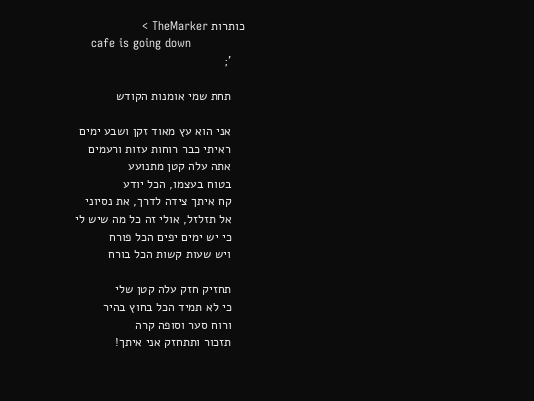כותרות TheMarker >
    cafe is going down
    ';

    תחת שמי אומנות הקודש

    אני הוא עץ מאוד זקן ושבע ימים
    ראיתי כבר רוחות עזות ורעמים
    אתה עלה קטן מתנועע
    בטוח בעצמו, הכל יודע
    קח איתך צידה לדרך, את נסיוני
    אל תזלזל, אולי זה כל מה שיש לי
    כי יש ימים יפים הכל פורח
    ויש שעות קשות הכל בורח

    תחזיק חזק עלה קטן שלי
    כי לא תמיד הכל בחוץ בהיר
    ורוח סער וסופה קרה
    תזכור ותתחזק אני איתך!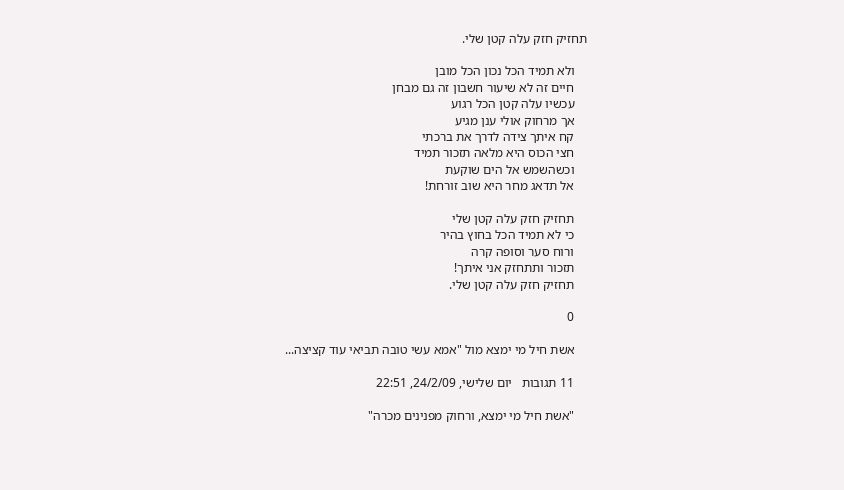תחזיק חזק עלה קטן שלי.

    ולא תמיד הכל נכון הכל מובן
    חיים זה לא שיעור חשבון זה גם מבחן
    עכשיו עלה קטן הכל רגוע
    אך מרחוק אולי ענן מגיע
    קח איתך צידה לדרך את ברכתי
    חצי הכוס היא מלאה תזכור תמיד
    וכשהשמש אל הים שוקעת
    אל תדאג מחר היא שוב זורחת!

    תחזיק חזק עלה קטן שלי
    כי לא תמיד הכל בחוץ בהיר
    ורוח סער וסופה קרה
    תזכור ותתחזק אני איתך!
    תחזיק חזק עלה קטן שלי.

    0

    אשת חיל מי ימצא מול "אמא עשי טובה תביאי עוד קציצה...

    11 תגובות   יום שלישי, 24/2/09, 22:51

    "אשת חיל מי ימצא, ורחוק מפנינים מכרה"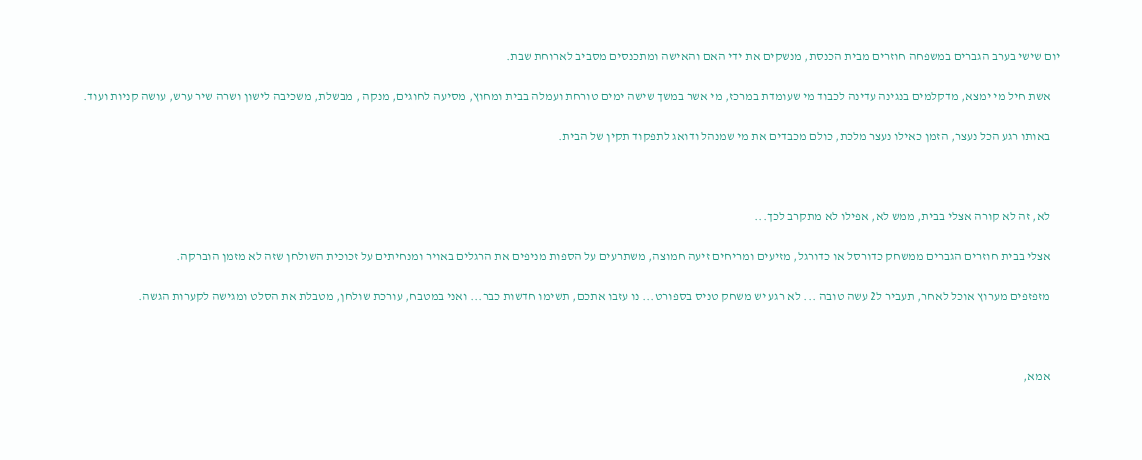יום שישי בערב הגברים במשפחה חוזרים מבית הכנסת, מנשקים את ידי האם והאישה ומתכנסים מסביב לארוחת שבת.

    אשת חיל מי ימצא, מדקלמים בנגינה עדינה לכבוד מי שעומדת במרכז, מי אשר במשך שישה ימים טורחת ועמלה בבית ומחוץ, מסיעה לחוגים, מנקה , מבשלת, משכיבה לישון ושרה שיר ערש, עושה קניות ועוד.

    באותו רגע הכל נעצר, הזמן כאילו נעצר מלכת, כולם מכבדים את מי שמנהל ודואג לתפקוד תקין של הבית.



    לא, זה לא קורה אצלי בבית, ממש לא, אפילו לא מתקרב לכך...

    אצלי בבית חוזרים הגברים ממשחק כדורסל או כדורגל, מזיעים ומריחים זיעה חמוצה, משתרעים על הספות מניפים את הרגלים באויר ומנחיתים על זכוכית השולחן שזה לא מזמן הוברקה.

    מזפזפים מערוץ אוכל לאחר, תעביר ל2 עשה טובה ... לא רגע יש משחק טניס בספורט... נו עזבו אתכם, תשימו חדשות כבר... ואני במטבח, עורכת שולחן, מטבלת את הסלט ומגישה לקערות הגשה.



    אמא,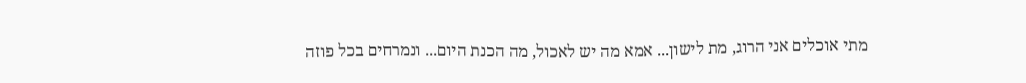מתי אוכלים אני הרוג, מת לישון... אמא מה יש לאכול, מה הכנת היום... ונמרחים בכל פוזה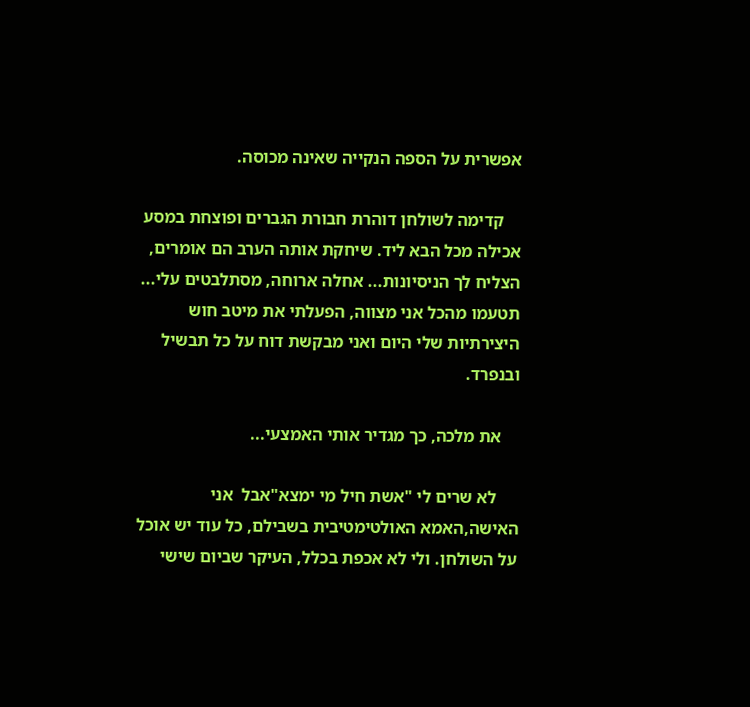אפשרית על הספה הנקייה שאינה מכוסה.

    קדימה לשולחן דוהרת חבורת הגברים ופוצחת במסע אכילה מכל הבא ליד. שיחקת אותה הערב הם אומרים, הצליח לך הניסיונות... אחלה ארוחה, מסתלבטים עלי... תטעמו מהכל אני מצווה, הפעלתי את מיטב חוש היצירתיות שלי היום ואני מבקשת דוח על כל תבשיל ובנפרד.

    את מלכה, כך מגדיר אותי האמצעי...

     לא שרים לי "אשת חיל מי ימצא"אבל  אני האישה,האמא האולטימטיבית בשבילם, כל עוד יש אוכל על השולחן. ולי לא אכפת בכלל, העיקר שביום שישי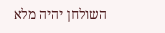השולחן יהיה מלא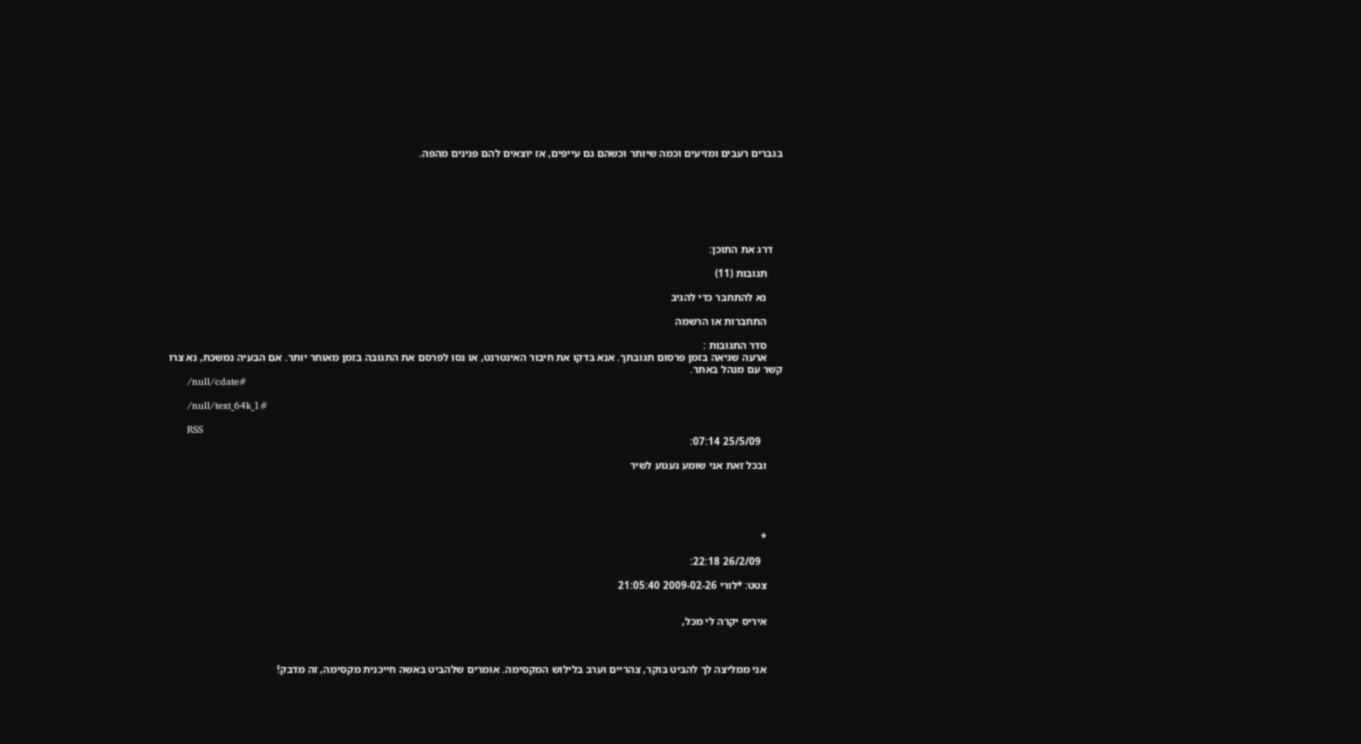בגברים רעבים ומזיעים וכמה שיותר וכשהם גם עייפים, אז יוצאים להם פנינים מהפה.







    דרג את התוכן:

      תגובות (11)

      נא להתחבר כדי להגיב

      התחברות או הרשמה

      סדר התגובות :
      ארעה שגיאה בזמן פרסום תגובתך. אנא בדקו את חיבור האינטרנט, או נסו לפרסם את התגובה בזמן מאוחר יותר. אם הבעיה נמשכת, נא צרו קשר עם מנהל באתר.
      /null/cdate#

      /null/text_64k_1#

      RSS
        25/5/09 07:14:

      ובכל זאת אני שומע געגוע לשיר





      *

        26/2/09 22:18:

      צטט: *לורי 2009-02-26 21:05:40


      איריס יקרה לי מכל,



      אני ממליצה לך להביט בוקר, צהריים וערב בלילוש המקסימה. אומרים שלהביט באשה חייכנית מקסימה, זה מדבק!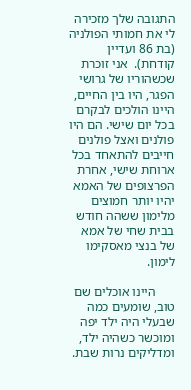התגובה שלך מזכירה לי את חמותי הפולניה (בת 86 ועדיין קודחת).  אני זוכרת שכשהוריו של גרושי הפגר, היו בין החיים, היינו הולכים לבקרם בכל יום שישי. הם היו פולנים ואצל פולנים חייבים להתאחד בכל ארוחת שישי, אחרת הפרצופים של האמא יהיו יותר חמוצים מלימון ששהה חודש בבית שחי של אמא של בנצי מאסקימו לימון.

      היינו אוכלים שם טוב, שומעים כמה שבעלי היה ילד יפה ומוכשר כשהיה ילד, ומדליקים נרות שבת.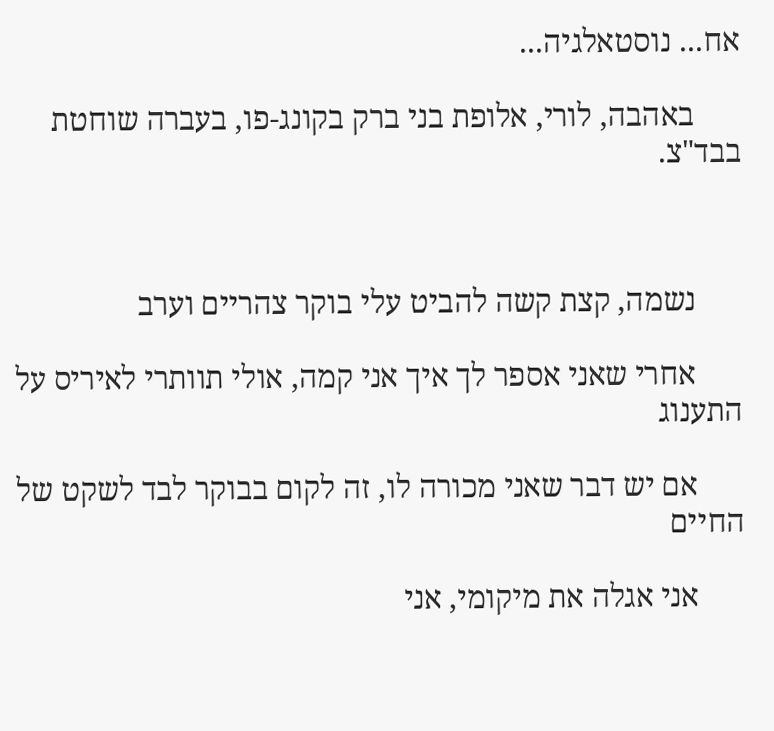אח... נוסטאלגיה...

      באהבה, לורי, אלופת בני ברק בקונג-פו, בעברה שוחטת בבד"צ.



      נשמה, קצת קשה להביט עלי בוקר צהריים וערב

      אחרי שאני אספר לך איך אני קמה, אולי תוותרי לאיריס על התענוג

      אם יש דבר שאני מכורה לו, זה לקום בבוקר לבד לשקט של החיים

      אני אגלה את מיקומי, אני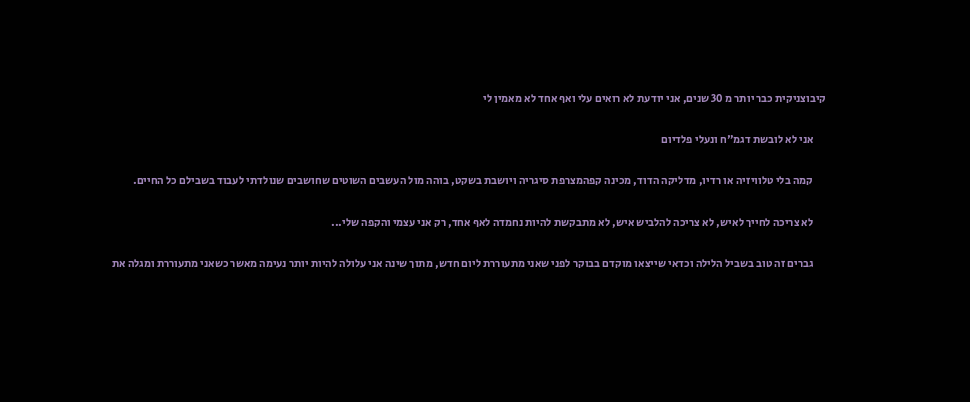קיבוצניקית כבר יותר מ 30 שנים, אני יודעת לא רואים עלי ואף אחד לא מאמין לי

      אני לא לובשת דגמ"ח ונעלי פלדיום

      קמה בלי טלוויזיה או רדיו, מדליקה הדוד, מכינה קפהמצרפת סיגריה ויושבת בשקט, בוהה מול העשבים השוטים שחושבים שנולדתי לעבוד בשבילם כל החיים.

      לא צריכה לחייך לאיש, לא צריכה להלביש איש, לא מתבקשת להיות נחמדה לאף אחד, רק אני עצמי והקפה שלי...

      גברים זה טוב בשביל הלילה וכדאי שייצאו מוקדם בבוקר לפני שאני מתעוררת ליום חדש, מתוך שינה אני עלולה להיות יותר נעימה מאשר כשאני מתעוררת ומגלה את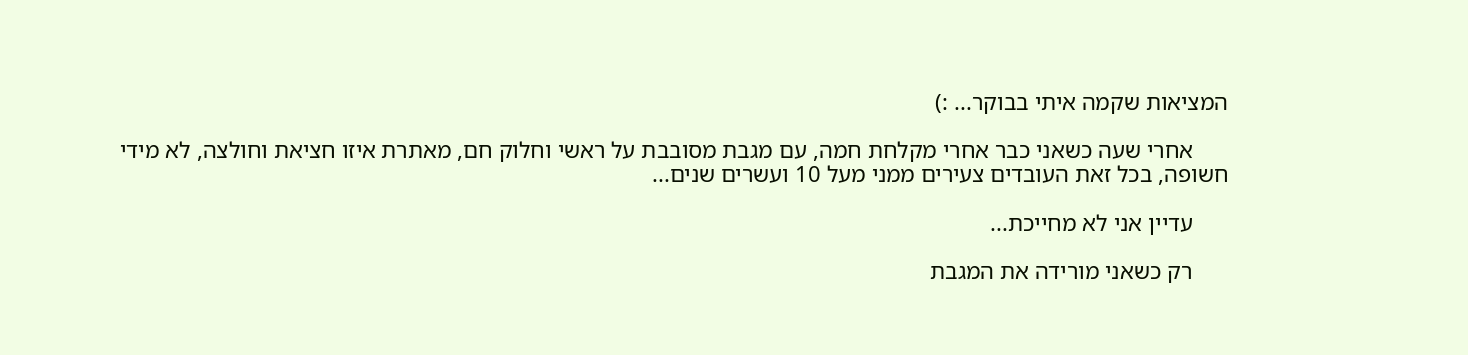המציאות שקמה איתי בבוקר... :)

      אחרי שעה כשאני כבר אחרי מקלחת חמה, עם מגבת מסובבת על ראשי וחלוק חם, מאתרת איזו חציאת וחולצה, לא מידי חשופה, בכל זאת העובדים צעירים ממני מעל 10 ועשרים שנים...

      עדיין אני לא מחייכת...

      רק כשאני מורידה את המגבת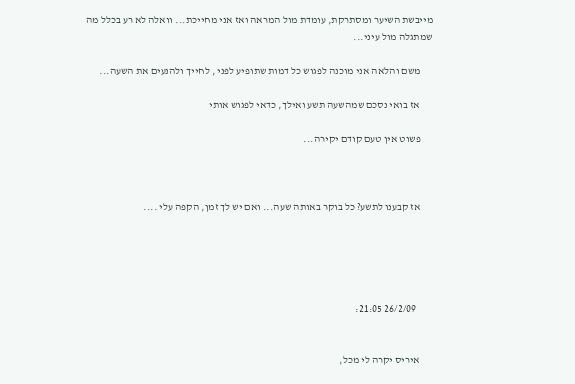מייבשת השיער ומסתרקת, עומדת מול המראה ואז אני מחייכת... וואלה לא רע בכלל מה שמתגלה מול עיני...

      משם והלאה אני מוכנה לפגוש כל דמות שתופיע לפני , לחייך ולהנעים את השעה...

      אז בואי נסכם שמהשעה תשע ואילך, כדאי לפגוש אותי

      פשוט אין טעם קודם יקירה...



      אז קבענו לתשע? כל בוקר באותה שעה... ואם יש לך זמן, הקפה עלי ....





        26/2/09 21:05:


      איריס יקרה לי מכל,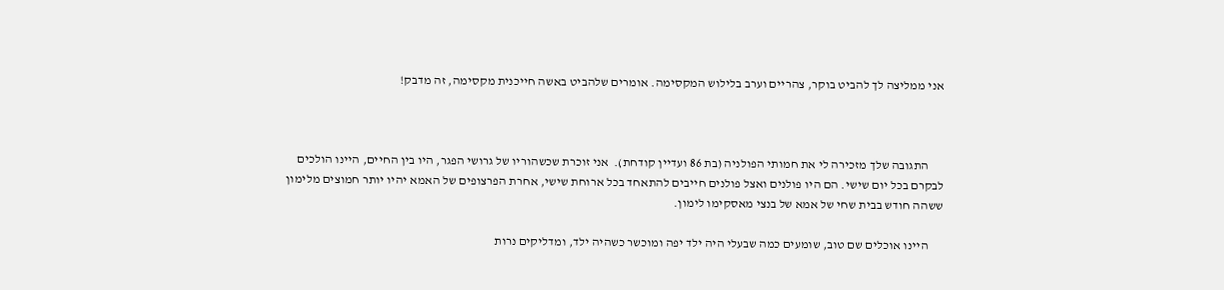אני ממליצה לך להביט בוקר, צהריים וערב בלילוש המקסימה. אומרים שלהביט באשה חייכנית מקסימה, זה מדבק!



      התגובה שלך מזכירה לי את חמותי הפולניה (בת 86 ועדיין קודחת).  אני זוכרת שכשהוריו של גרושי הפגר, היו בין החיים, היינו הולכים לבקרם בכל יום שישי. הם היו פולנים ואצל פולנים חייבים להתאחד בכל ארוחת שישי, אחרת הפרצופים של האמא יהיו יותר חמוצים מלימון ששהה חודש בבית שחי של אמא של בנצי מאסקימו לימון.

      היינו אוכלים שם טוב, שומעים כמה שבעלי היה ילד יפה ומוכשר כשהיה ילד, ומדליקים נרות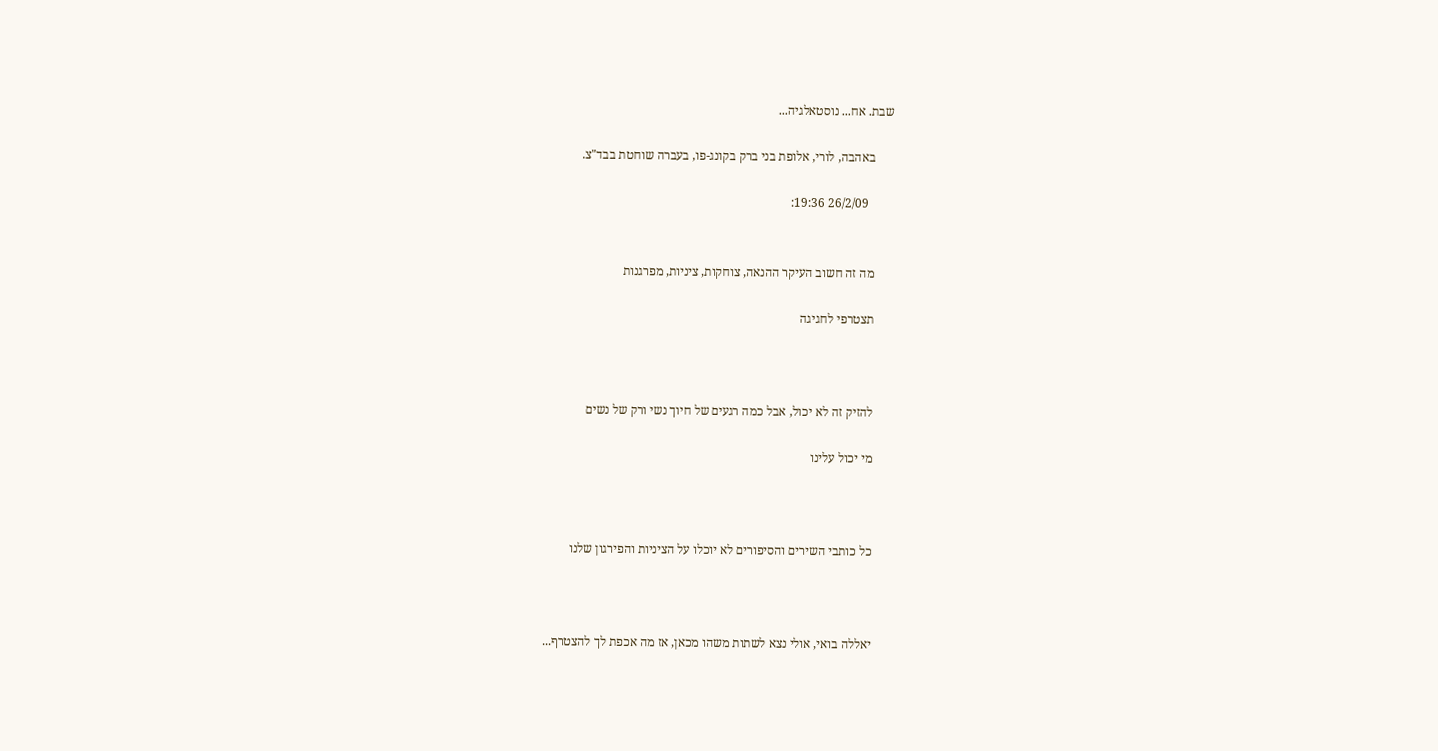שבת. אח... נוסטאלגיה...

      באהבה, לורי, אלופת בני ברק בקונג-פו, בעברה שוחטת בבד"צ.

        26/2/09 19:36:


      מה זה חשוב העיקר ההנאה, צוחקות, ציניות, מפרגנות

      תצטרפי לחגיגה



      להזיק זה לא יכול, אבל כמה רגעים של חיוך נשי ורק של נשים

      מי יכול עלינו



      כל כותבי השירים והסיפורים לא יוכלו על הציניות והפירגון שלנו



      יאללה בואי, אולי נצא לשתות משהו מכאן, אז מה אכפת לך להצטרף...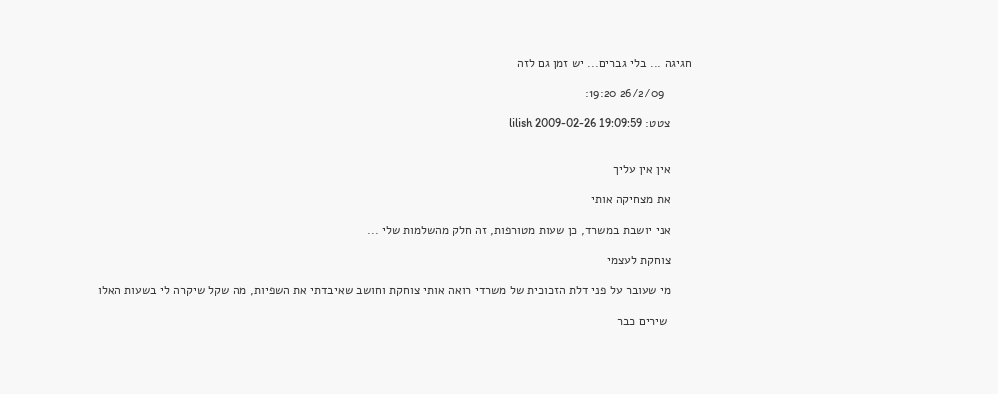חגיגה ... בלי גברים... יש זמן גם לזה

        26/2/09 19:20:

      צטט: lilish 2009-02-26 19:09:59


      אין אין עליך

      את מצחיקה אותי

      אני יושבת במשרד, כן שעות מטורפות, זה חלק מהשלמות שלי ...

      צוחקת לעצמי

      מי שעובר על פני דלת הזכוכית של משרדי רואה אותי צוחקת וחושב שאיבדתי את השפיות, מה שקל שיקרה לי בשעות האלו

       שירים כבר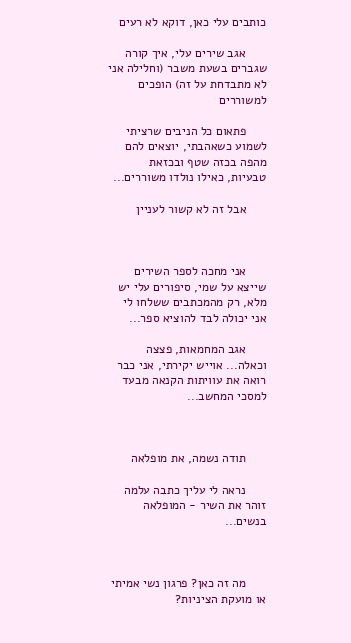כותבים עלי כאן, דוקא לא רעים

      אגב שירים עלי, איך קורה שגברים בשעת משבר (וחלילה אני לא מתבדחת על זה) הופכים למשוררים

      פתאום כל הניבים שרציתי לשמוע כשאהבתי, יוצאים להם מהפה בכזה שטף ובכזאת טבעיות, כאילו נולדו משוררים...

      אבל זה לא קשור לעניין



      אני מחכה לספר השירים שייצא על שמי, סיפורים עלי יש מלא, רק מהמכתבים ששלחו לי אני יכולה לבד להוציא ספר...

      אגב המחמאות, פצצה וכאלה... אוייש יקירתי, אני כבר רואה את עוויתות הקנאה מבעד למסכי המחשב...



      תודה נשמה, את מופלאה

      נראה לי עליך כתבה עלמה זוהר את השיר - המופלאה בנשים...



      מה זה כאן? פרגון נשי אמיתי או מועקת הציניות?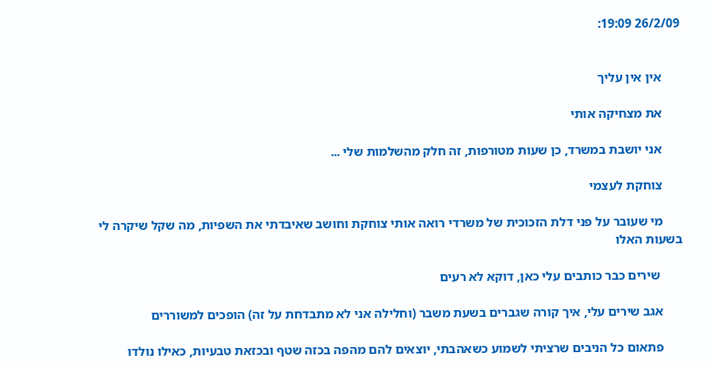26/2/09 19:09:


      אין אין עליך

      את מצחיקה אותי

      אני יושבת במשרד, כן שעות מטורפות, זה חלק מהשלמות שלי ...

      צוחקת לעצמי

      מי שעובר על פני דלת הזכוכית של משרדי רואה אותי צוחקת וחושב שאיבדתי את השפיות, מה שקל שיקרה לי בשעות האלו

       שירים כבר כותבים עלי כאן, דוקא לא רעים

      אגב שירים עלי, איך קורה שגברים בשעת משבר (וחלילה אני לא מתבדחת על זה) הופכים למשוררים

      פתאום כל הניבים שרציתי לשמוע כשאהבתי, יוצאים להם מהפה בכזה שטף ובכזאת טבעיות, כאילו נולדו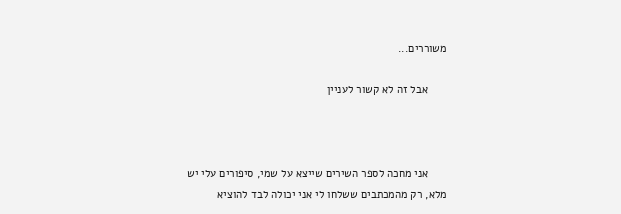משוררים...

      אבל זה לא קשור לעניין



      אני מחכה לספר השירים שייצא על שמי, סיפורים עלי יש מלא, רק מהמכתבים ששלחו לי אני יכולה לבד להוציא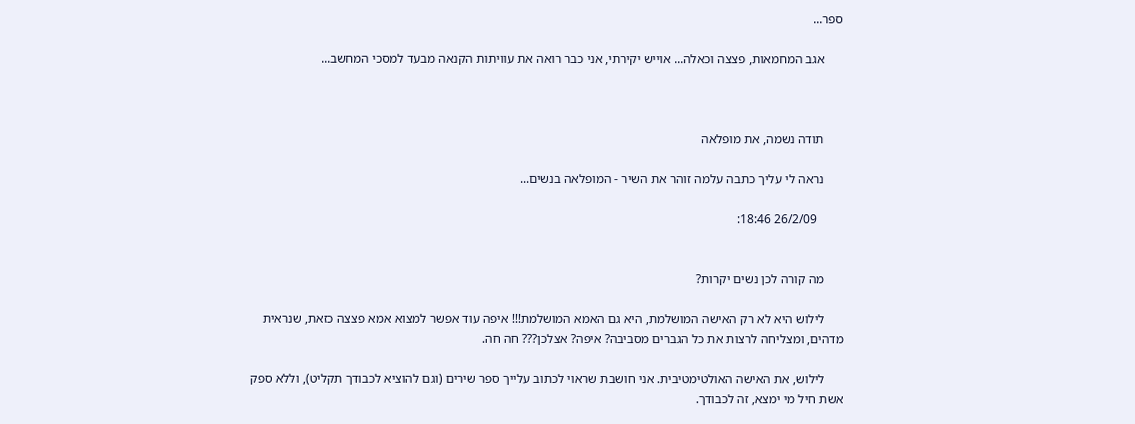ספר...

      אגב המחמאות, פצצה וכאלה... אוייש יקירתי, אני כבר רואה את עוויתות הקנאה מבעד למסכי המחשב...



      תודה נשמה, את מופלאה

      נראה לי עליך כתבה עלמה זוהר את השיר - המופלאה בנשים...

        26/2/09 18:46:


      מה קורה לכן נשים יקרות?

      לילוש היא לא רק האישה המושלמת, היא גם האמא המושלמת!!! איפה עוד אפשר למצוא אמא פצצה כזאת, שנראית מדהים, ומצליחה לרצות את כל הגברים מסביבה? איפה? אצלכן??? חה חה.

      לילוש, את האישה האולטימטיבית. אני חושבת שראוי לכתוב עלייך ספר שירים (וגם להוציא לכבודך תקליט), וללא ספק אשת חיל מי ימצא, זה לכבודך.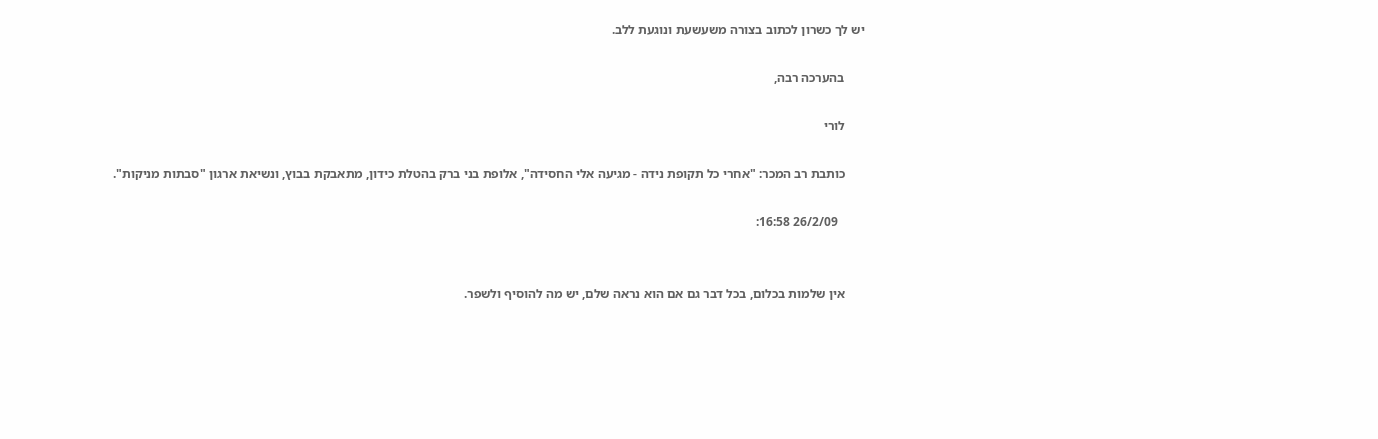יש לך כשרון לכתוב בצורה משעשעת ונוגעת ללב.

      בהערכה רבה,

      לורי

      כותבת רב המכר: "אחרי כל תקופת נידה - מגיעה אלי החסידה", אלופת בני ברק בהטלת כידון, מתאבקת בבוץ, ונשיאת ארגון "סבתות מניקות".

        26/2/09 16:58:


      אין שלמות בכלום, בכל דבר גם אם הוא נראה שלם, יש מה להוסיף ולשפר.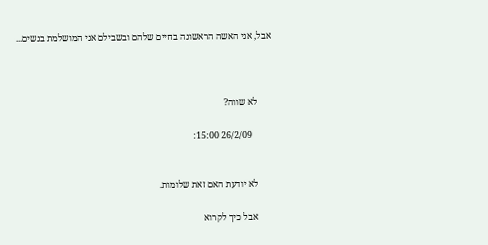אבל, אני האשה הראשונה בחיים שלהם ובשבילם אני המושלמת בנשים...



      לא שווה?

        26/2/09 15:00:


      לא יודעת האם זאת שלומות.

      אבל כיך לקרוא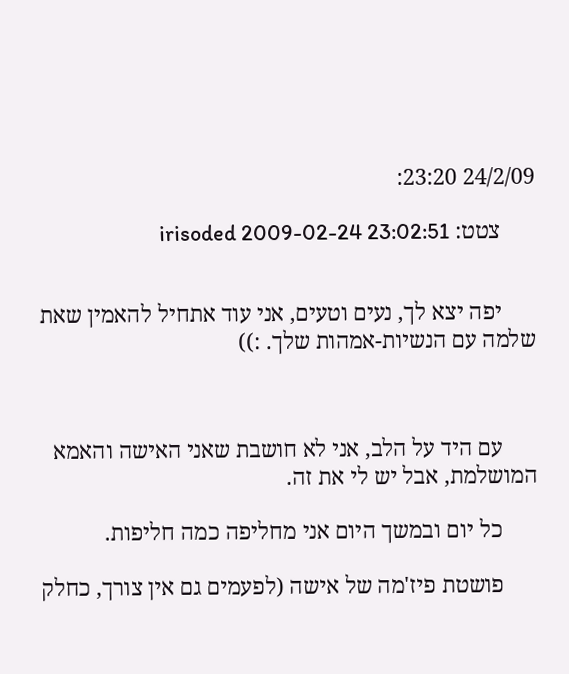24/2/09 23:20:

      צטט: irisoded 2009-02-24 23:02:51


      יפה יצא לך, נעים וטעים, אני עוד אתחיל להאמין שאת שלמה עם הנשיות-אמהות שלך. :))



      עם היד על הלב, אני לא חושבת שאני האישה והאמא המושלמת, אבל יש לי את זה.

      כל יום ובמשך היום אני מחליפה כמה חליפות.

      פושטת פיז'מה של אישה (לפעמים גם אין צורך, כחלק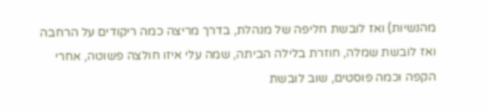מהנשיות) ואז לובשת חליפה של מנהלת, בדרך מריצה כמה ריקודים על הרחבה ואז לובשת שמלה, חוזרת בלילה הביתה, שמה עלי איזו חולצה פשוטה, אחרי הקפה וכמה פוסטים, שוב לובשת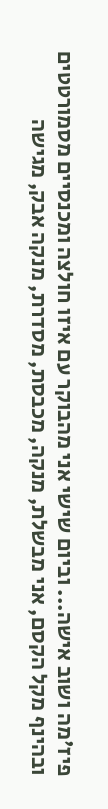פיז'מה ושוב אישה... וביום שישי אני מהבוקר עם איזו חולצה ומכנסיים מסמורטטים ובהינף מקל הקסם, אני מבשלת, מנקה, מכבסת, מסדרת, מנקה אבק, מגישה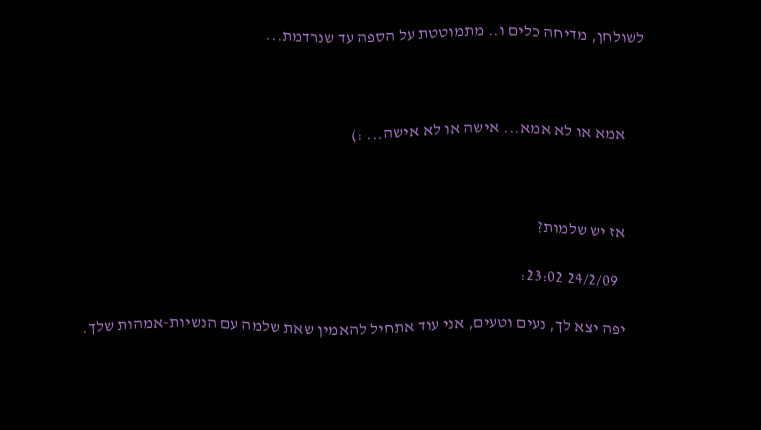לשולחן, מדיחה כלים ו.. מתמוטטת על הספה עד שנרדמת...



      אמא או לא אמא... אישה או לא אישה... :)



      אז יש שלמות?

        24/2/09 23:02:

      יפה יצא לך, נעים וטעים, אני עוד אתחיל להאמין שאת שלמה עם הנשיות-אמהות שלך.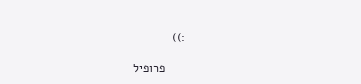:))

      פרופיל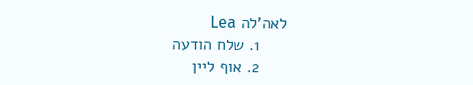לאה'לה Lea
      1. שלח הודעה
      2. אוף ליין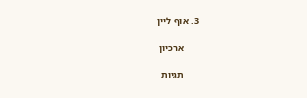3. אוף ליין

      ארכיון

      תגיות